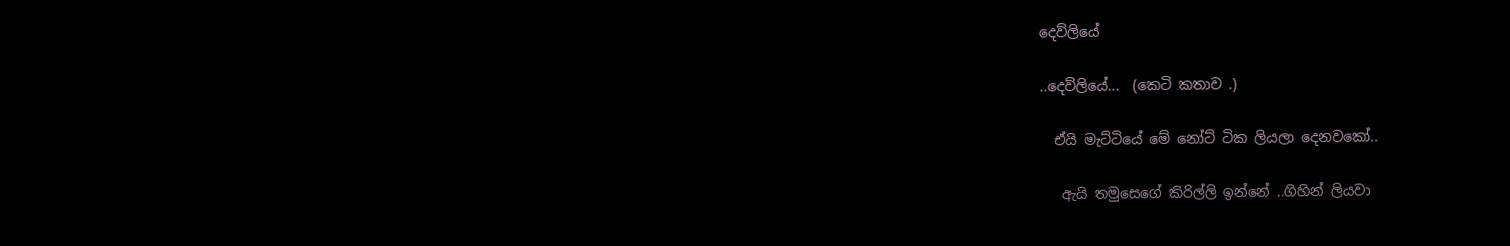දෙව්ලියේ

..දෙව්ලියේ...  (කෙටි කතාව .)

  ඒයි මැට්ටියේ මේ නෝට් ටික ලියලා දෙනවකෝ..

   ඇයි තමුසෙගේ කිරිල්ලි ඉන්නේ ..ගිහින් ලියවා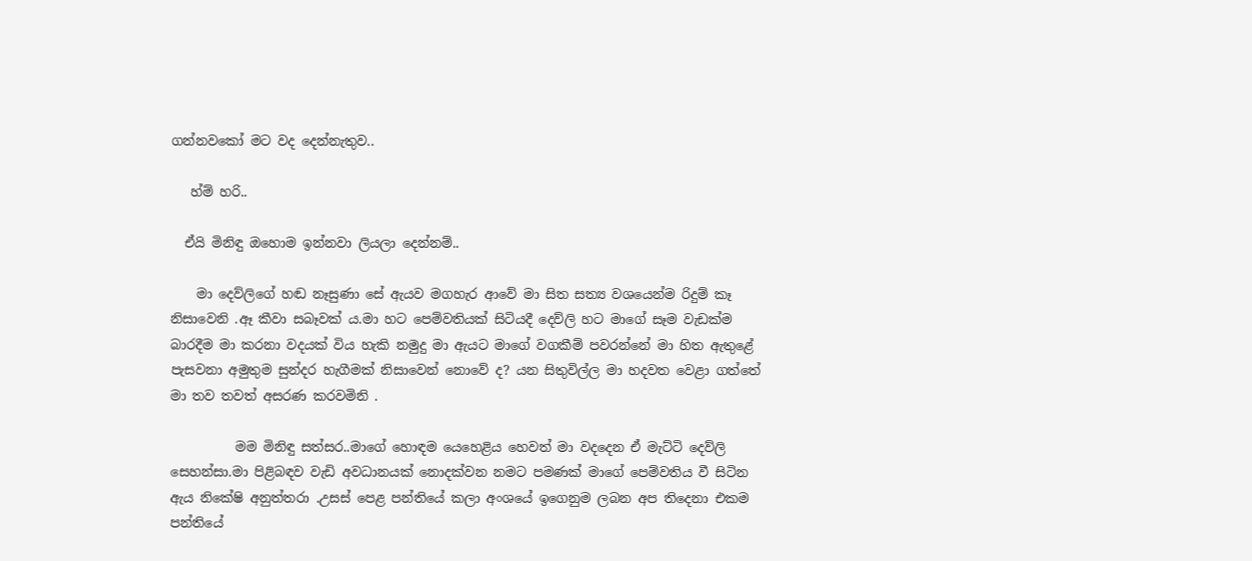ගන්නවකෝ මට වද දෙන්නැතුව..

   හ්ම් හරි..

  ඒයි මිනිඳු ඔහොම ඉන්නවා ලියලා දෙන්නම්..

    මා දෙව්ලිගේ හඬ නෑසුණා සේ ඇයව මගහැර ආවේ මා සිත සත්‍ය වශයෙන්ම රිදුම් කෑ නිසාවෙනි .ඈ කීවා සබෑවක් ය.මා හට පෙම්වතියක් සිටියදී දෙව්ලි හට මාගේ සෑම වැඩක්ම බාරදීම මා කරනා වදයක් විය හැකි නමුදු මා ඇයට මාගේ වගකීම් පවරන්නේ මා හිත ඇතුළේ පැසවනා අමුතුම සුන්දර හැගීමක් නිසාවෙන් නොවේ ද? යන සිතුවිල්ල මා හදවත වෙළා ගත්තේ මා තව තවත් අසරණ කරවමිනි .

          මම මිනිඳු සත්සර..මාගේ හොඳම යෙහෙළිය හෙවත් මා වදදෙන ඒ මැට්ටි දෙව්ලි සෙහන්සා.මා පිළිබඳව වැඩි අවධානයක් නොදක්වන නමට පමණක් මාගේ පෙම්වතිය වී සිටින ඇය නිකේෂි අනුත්තරා .උසස් පෙළ පන්තියේ කලා අංශයේ ඉගෙනුම ලබන අප තිදෙනා එකම පන්තියේ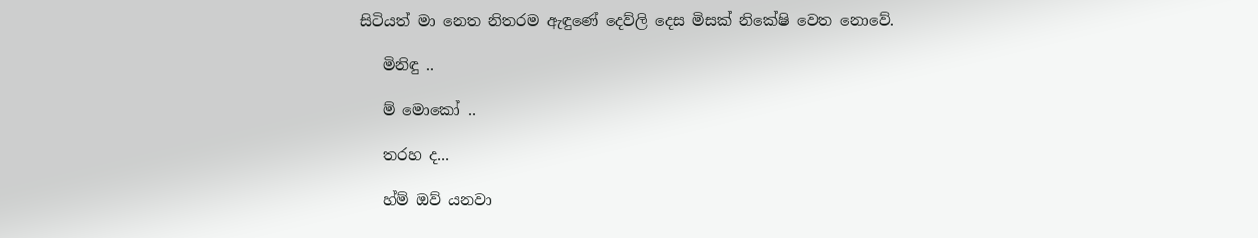සිටියත් මා නෙත නිතරම ඇඳුණේ දෙව්ලි දෙස මිසක් නිකේෂි වෙත නොවේ.

   මිනිඳු ..

   ම් මොකෝ ..

   තරහ ද...

   හ්ම් ඔව් යනවා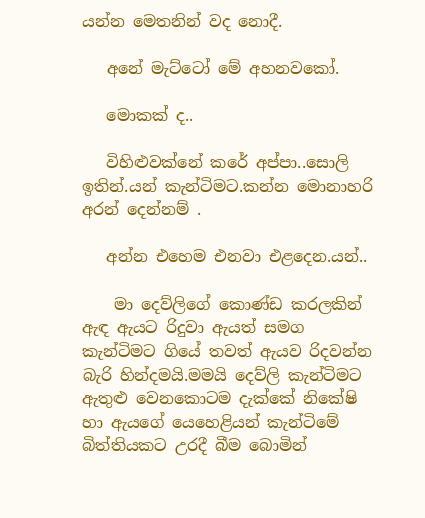යන්න මෙතනින් වද නොදී.

   අනේ මැට්ටෝ මේ අහනවකෝ.

   මොකක් ද..

   විහිළුවක්නේ කරේ අප්පා..සොලි ඉතින්.යන් කැන්ටිමට.කන්න මොනාහරි අරන් දෙන්නම් .

   අන්න එහෙම එනවා එළදෙන.යන්..

    මා දෙව්ලිගේ කොණ්ඩ කරලකින් ඇඳ ඇයට රිදුවා ඇයත් සමග කැන්ටිමට ගියේ තවත් ඇයව රිදවන්න බැරි හින්දමයි.මමයි දෙව්ලි කැන්ටිමට ඇතුළු වෙනකොටම දැක්කේ නිකේෂි හා ඇයගේ යෙහෙළියන් කැන්ටිමේ බිත්තියකට උරදී බීම බොමින්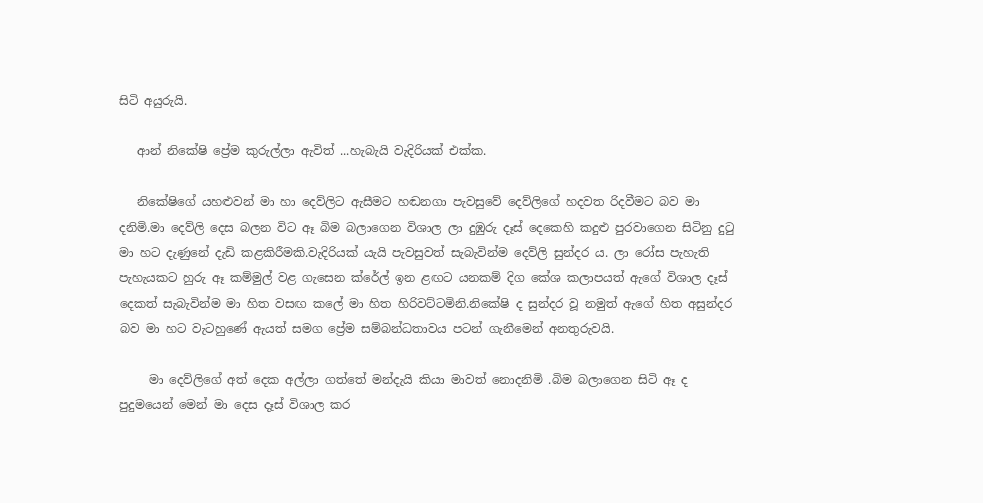සිටි අයුරුයි.

   ආන් නිකේෂි ප්‍රේම කුරුල්ලා ඇවිත් ...හැබැයි වැදිරියක් එක්ක.

   නිකේෂිගේ යහළුවන් මා හා දෙව්ලිට ඇසීමට හඬනගා පැවසුවේ දෙව්ලිගේ හදවත රිදවීමට බව මා දනිමි.මා දෙව්ලි දෙස බලන විට ඈ බිම බලාගෙන විශාල ලා දුඹුරු දෑස් දෙකෙහි කදුළු පුරවාගෙන සිටිනු දුටු මා හට දැණුනේ දැඩි කළකිරීමකි.වැදිරියක් යැයි පැවසුවත් සැබැවින්ම දෙව්ලි සුන්දර ය. ලා රෝස පැහැති පැහැයකට හුරු ඈ කම්මුල් වළ ගැසෙන ක්රේල් ඉන ළඟට යනකම් දිග කේශ කලාපයත් ඇගේ විශාල දෑස් දෙකත් සැබැවින්ම මා හිත වසඟ කලේ මා හිත හිරිවට්ටමිනි.නිකේෂි ද සුන්දර වූ නමුත් ඇගේ හිත අසුන්දර බව මා හට වැටහුණේ ඇයත් සමග ප්‍රේම සම්බන්ධතාවය පටන් ගැනීමෙන් අනතුරුවයි.

     මා දෙව්ලිගේ අත් දෙක අල්ලා ගත්තේ මන්දැයි කියා මාවත් නොදනිමි .බිම බලාගෙන සිටි ඈ ද පුදුමයෙන් මෙන් මා දෙස දෑස් විශාල කර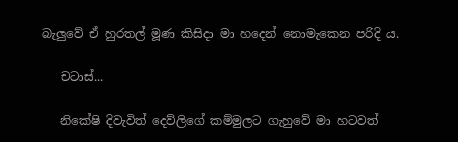බැලුවේ ඒ හුරතල් මූණ කිසිදා මා හදෙන් නොමැකෙන පරිදි ය.

   චටාස්...

   නිකේෂි දිවැවිත් දෙව්ලිගේ කම්මුලට ගැහුවේ මා හටවත්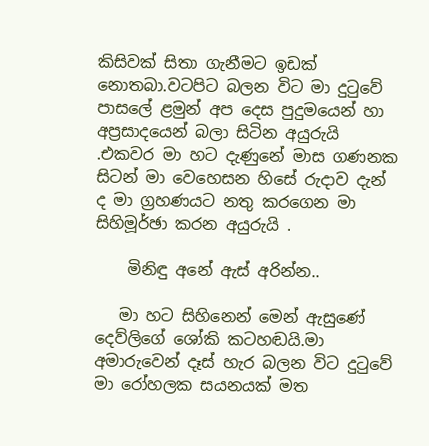කිසිවක් සිතා ගැනීමට ඉඩක් නොතබා.වටපිට බලන විට මා දුටුවේ පාසලේ ළමුන් අප දෙස පුදුමයෙන් හා අප්‍රසාදයෙන් බලා සිටින අයුරුයි .එකවර මා හට දැණුනේ මාස ගණනක සිටන් මා වෙහෙසන හිසේ රුදාව දැන් ද මා ග්‍රහණයට නතු කරගෙන මා සිහිමූර්ඡා කරන අයුරුයි .

    මිනිඳු අනේ ඇස් අරින්න..

   මා හට සිහිනෙන් මෙන් ඇසුණේ දෙව්ලිගේ ශෝකි කටහඬයි.මා අමාරුවෙන් දෑස් හැර බලන විට දුටුවේ මා රෝහලක සයනයක් මත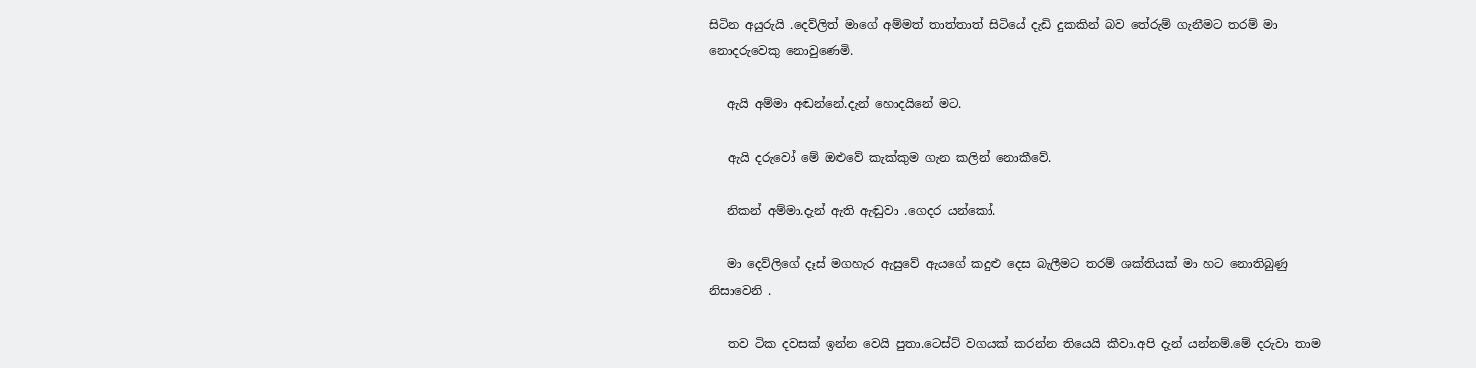සිටින අයුරුයි .දෙව්ලිත් මාගේ අම්මත් තාත්තාත් සිටියේ දැඩි දුකකින් බව තේරුම් ගැනීමට තරම් මා නොදරුවෙකු නොවුණෙමි.

   ඇයි අම්මා අඬන්නේ.දැන් හොදයිනේ මට.

   ඇයි දරුවෝ මේ ඔළුවේ කැක්කුම ගැන කලින් නොකීවේ.

   නිකන් අම්මා.දැන් ඇති ඇඬුවා .ගෙදර යන්කෝ.

   මා දෙව්ලිගේ දෑස් මගහැර ඇසුවේ ඇයගේ කදුළු දෙස බැලීමට තරම් ශක්තියක් මා හට නොතිබුණු නිසාවෙනි .

   තව ටික දවසක් ඉන්න වෙයි පුතා.ටෙස්ට් වගයක් කරන්න තියෙයි කීවා.අපි දැන් යන්නම්.මේ දරුවා තාම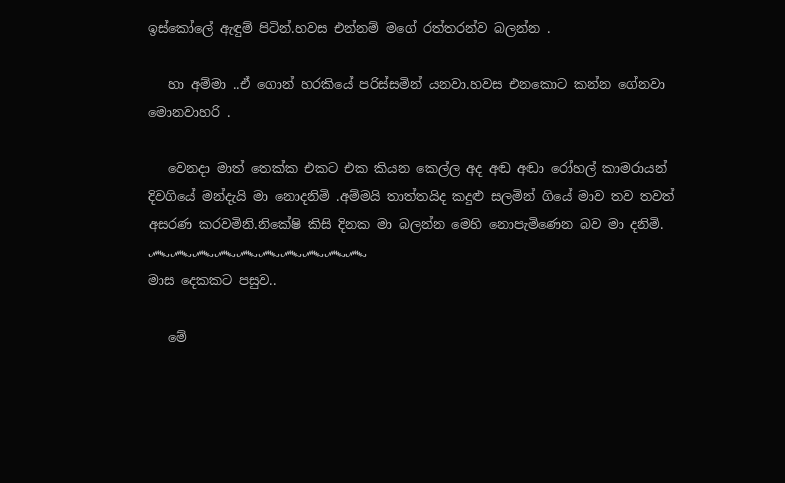ඉස්කෝලේ ඇඳුම් පිටින්.හවස එන්නම් මගේ රත්තරන්ව බලන්න .

   හා අම්මා ..ඒ ගොන් හරකියේ පරිස්සමින් යනවා.හවස එනකොට කන්න ගේනවා මොනවාහරි .

   වෙනදා මාත් තෙක්ක එකට එක කියන කෙල්ල අද අඬ අඬා රෝහල් කාමරායන් දිවගියේ මන්දැයි මා නොදනිමි .අම්මයි තාත්තයිද කදුළු සලමින් ගියේ මාව තව තවත් අසරණ කරවමිනි.නිකේෂි කිසි දිනක මා බලන්න මෙහි නොපැමිණෙන බව මා දනිමි.
෴෴෴෴෴෴෴෴෴෴
මාස දෙකකට පසුව..

   මේ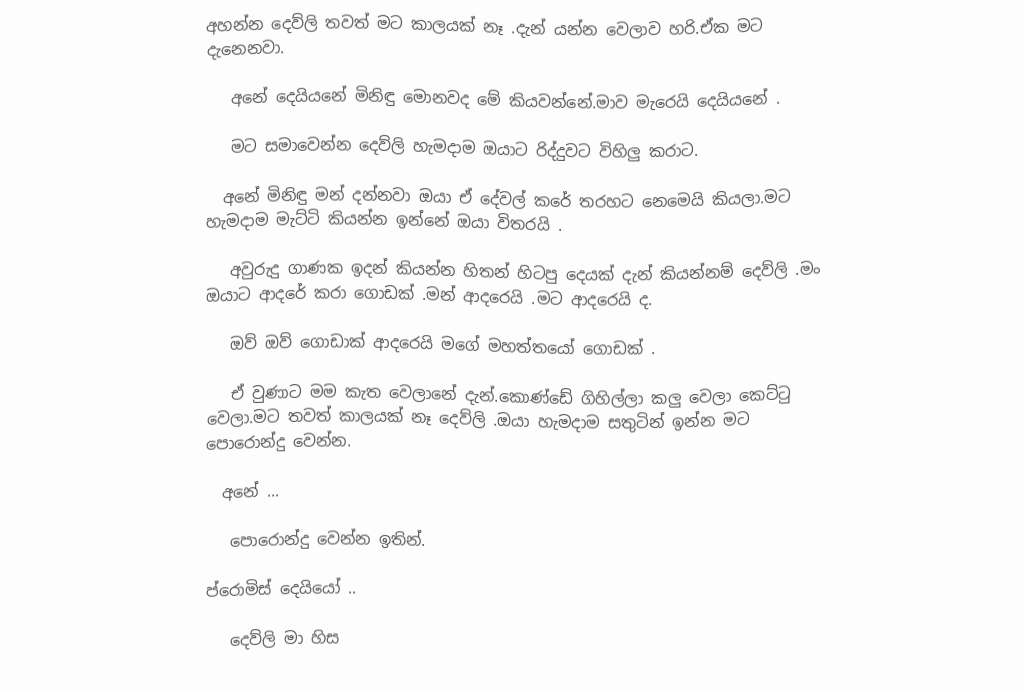අහන්න දෙව්ලි තවත් මට කාලයක් නෑ .දැන් යන්න වෙලාව හරි.ඒක මට දැනෙනවා.

   අනේ දෙයියනේ මිනිඳු මොනවද මේ කියවන්නේ.මාව මැරෙයි දෙයියනේ .

   මට සමාවෙන්න දෙව්ලි හැමදාම ඔයාට රිද්දුවට විහිලු කරාට.

  අනේ මිනිඳු මන් දන්නවා ඔයා ඒ දේවල් කරේ තරහට නෙමෙයි කියලා.මට හැමදාම මැට්ටි කියන්න ඉන්නේ ඔයා විතරයි .

   අවුරුදු ගාණක ඉදන් කියන්න හිතන් හිටපු දෙයක් දැන් කියන්නම් දෙව්ලි .මං ඔයාට ආදරේ කරා ගොඩක් .මන් ආදරෙයි .මට ආදරෙයි ද.

   ඔව් ඔව් ගොඩාක් ආදරෙයි මගේ මහත්තයෝ ගොඩක් .

   ඒ වුණාට මම කැත වෙලානේ දැන්.කොණ්ඩේ ගිහිල්ලා කලු වෙලා කෙට්ටු වෙලා.මට තවත් කාලයක් නෑ දෙව්ලි .ඔයා හැමදාම සතුටින් ඉන්න මට පොරොන්දු වෙන්න.

  අනේ ...

   පොරොන්දු වෙන්න ඉතින්.

ප්රොමිස් දෙයියෝ ..

   දෙව්ලි මා හිස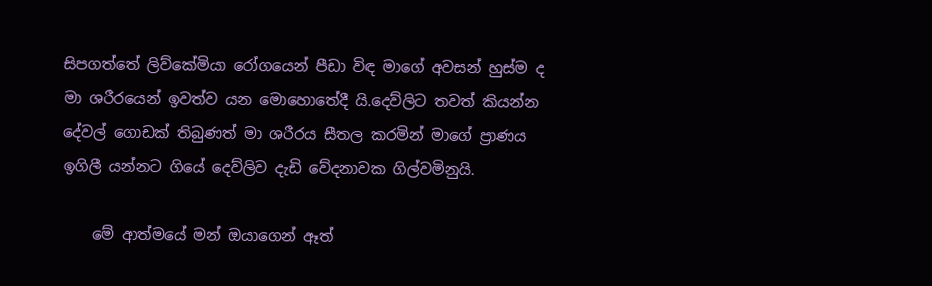සිපගත්තේ ලිව්කේමියා රෝගයෙන් පීඩා විඳ මාගේ අවසන් හුස්ම ද මා ශරීරයෙන් ඉවත්ව යන මොහොතේදී යි.දෙව්ලිට තවත් කියන්න දේවල් ගොඩක් තිබුණත් මා ශරීරය සීතල කරමින් මාගේ ප්‍රාණය ඉගිලී යන්නට ගියේ දෙව්ලිව දැඩි වේදනාවක ගිල්වමිනුයි.

    මේ ආත්මයේ මන් ඔයාගෙන් ඈත්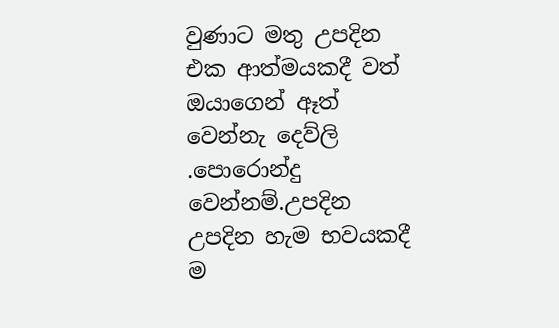වුණාට මතු උපදින එක ආත්මයකදී වත් ඔයාගෙන් ඈත් වෙන්නැ දෙව්ලි .පොරොන්දු වෙන්නම්.උපදින උපදින හැම භවයකදී ම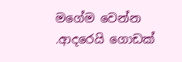මගේම වෙන්න .ආදරෙයි ගොඩක්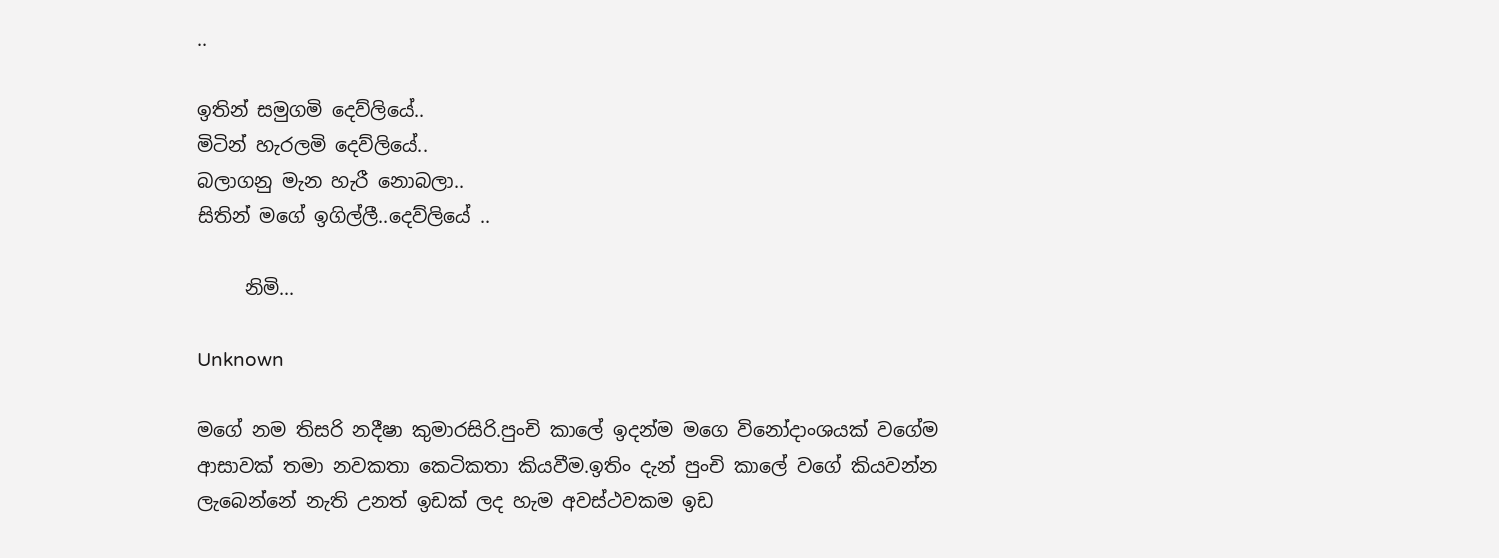..

ඉතින් සමුගමි දෙව්ලි‍යේ..
මිටින් හැරලමි දෙව්ලියේ..
බලාගනු මැන හැරී නොබලා..
සිතින් මගේ ඉගිල්ලී..දෙව්ලියේ ..

     නිමි...

Unknown

මගේ නම තිසරි නදීෂා කුමාරසිරි.පුංචි කාලේ ඉදන්ම මගෙ විනෝදාංශයක් වගේම ආසාවක් තමා නවකතා කෙටිකතා කියවීම.ඉතිං දැන් පුංචි කාලේ වගේ කියවන්න ලැබෙන්නේ නැති උනත් ඉඩක් ලද හැම අවස්ථවකම ඉඩ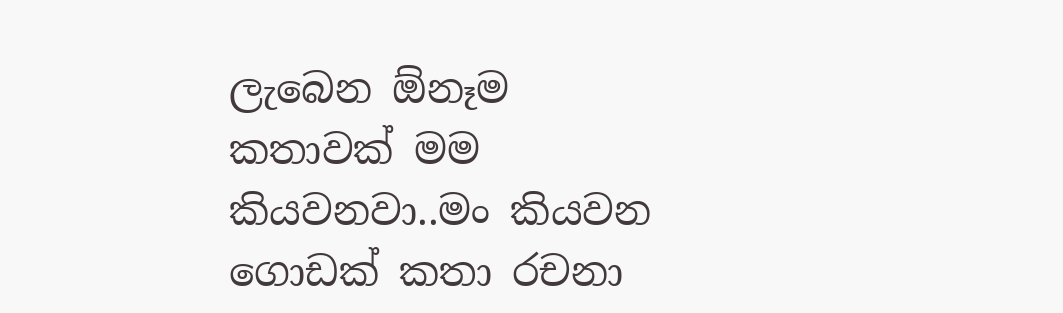ලැබෙන ඕනෑම කතාවක් මම කියවනවා..මං කියවන ගොඩක් කතා රචනා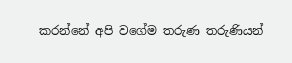කරන්නේ අපි වගේම තරුණ තරුණියන්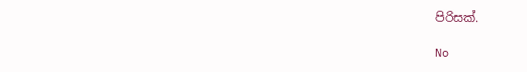පිරිසක්.

No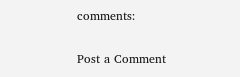comments:

Post a Comment